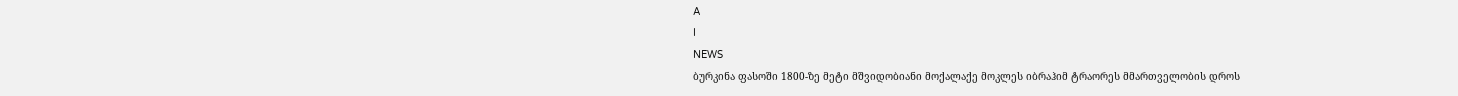A
I
NEWS
ბურკინა ფასოში 1800-ზე მეტი მშვიდობიანი მოქალაქე მოკლეს იბრაჰიმ ტრაორეს მმართველობის დროს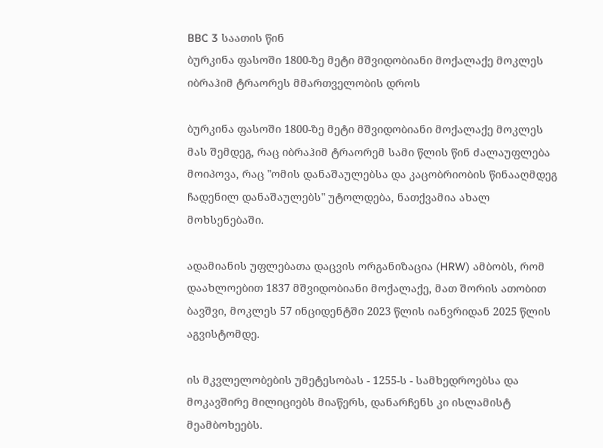BBC 3 საათის წინ
ბურკინა ფასოში 1800-ზე მეტი მშვიდობიანი მოქალაქე მოკლეს იბრაჰიმ ტრაორეს მმართველობის დროს

ბურკინა ფასოში 1800-ზე მეტი მშვიდობიანი მოქალაქე მოკლეს მას შემდეგ, რაც იბრაჰიმ ტრაორემ სამი წლის წინ ძალაუფლება მოიპოვა, რაც "ომის დანაშაულებსა და კაცობრიობის წინააღმდეგ ჩადენილ დანაშაულებს" უტოლდება, ნათქვამია ახალ მოხსენებაში.

ადამიანის უფლებათა დაცვის ორგანიზაცია (HRW) ამბობს, რომ დაახლოებით 1837 მშვიდობიანი მოქალაქე, მათ შორის ათობით ბავშვი, მოკლეს 57 ინციდენტში 2023 წლის იანვრიდან 2025 წლის აგვისტომდე.

ის მკვლელობების უმეტესობას - 1255-ს - სამხედროებსა და მოკავშირე მილიციებს მიაწერს, დანარჩენს კი ისლამისტ მეამბოხეებს.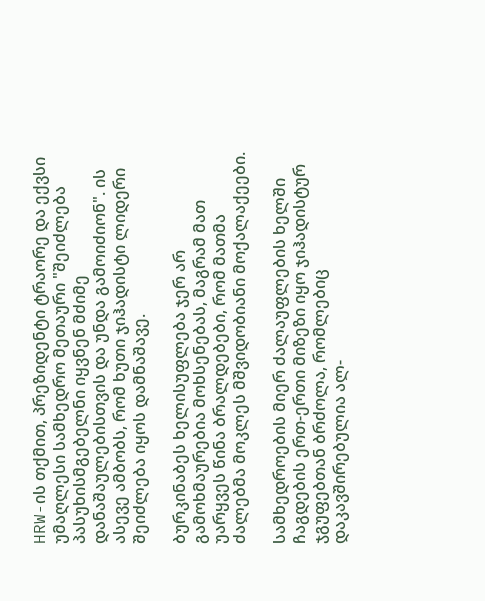HRW-ის თქმით, პრეზიდენტი ტრაორე და ექვსი უმაღლესი სამხედრო მეთაური "შეიძლება პასუხისმგებელნი იყვნენ მძიმე დანაშაულებისთვის და უნდა გამოიძიონ". ის ასევე ამბობს, რომ ხუთი ჯიჰადისტი ლიდერი შეიძლება იყოს დამნაშავე.

ბურკინაბეს ხელისუფლება ჯერ არ გამოხმაურებია მოხსენებას, მაგრამ მათ უარყვეს წინა ბრალდებები, რომ მათმა ძალებმა მოკლეს მშვიდობიანი მოქალაქეები.

სამხედროების მიერ ძალაუფლების ხელში ჩაგდების ერთ-ერთი მიზეზი იყო ჯიჰადისტურ ჯგუფებთან ბრძოლა, რომლებიც დაკავშირებულია ალ-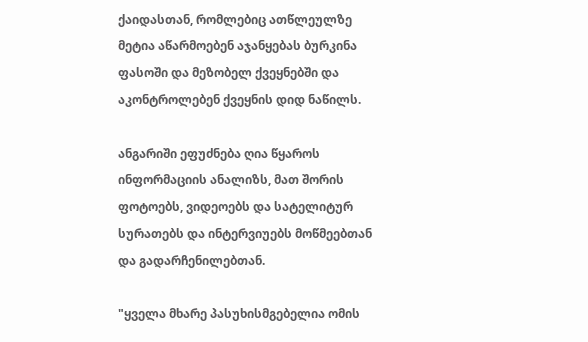ქაიდასთან, რომლებიც ათწლეულზე მეტია აწარმოებენ აჯანყებას ბურკინა ფასოში და მეზობელ ქვეყნებში და აკონტროლებენ ქვეყნის დიდ ნაწილს.

ანგარიში ეფუძნება ღია წყაროს ინფორმაციის ანალიზს, მათ შორის ფოტოებს, ვიდეოებს და სატელიტურ სურათებს და ინტერვიუებს მოწმეებთან და გადარჩენილებთან.

"ყველა მხარე პასუხისმგებელია ომის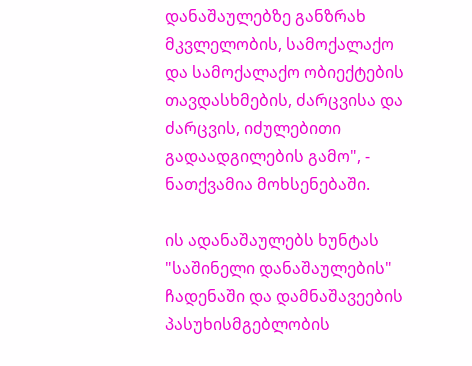დანაშაულებზე განზრახ მკვლელობის, სამოქალაქო და სამოქალაქო ობიექტების თავდასხმების, ძარცვისა და ძარცვის, იძულებითი გადაადგილების გამო", - ნათქვამია მოხსენებაში.

ის ადანაშაულებს ხუნტას "საშინელი დანაშაულების" ჩადენაში და დამნაშავეების პასუხისმგებლობის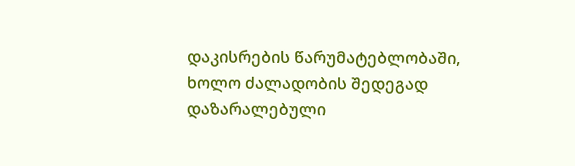დაკისრების წარუმატებლობაში, ხოლო ძალადობის შედეგად დაზარალებული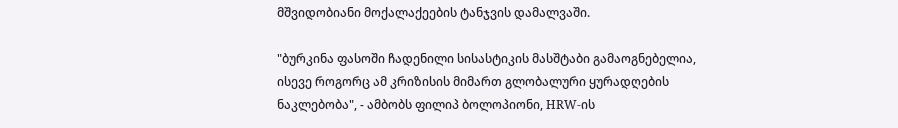მშვიდობიანი მოქალაქეების ტანჯვის დამალვაში.

"ბურკინა ფასოში ჩადენილი სისასტიკის მასშტაბი გამაოგნებელია, ისევე როგორც ამ კრიზისის მიმართ გლობალური ყურადღების ნაკლებობა", - ამბობს ფილიპ ბოლოპიონი, HRW-ის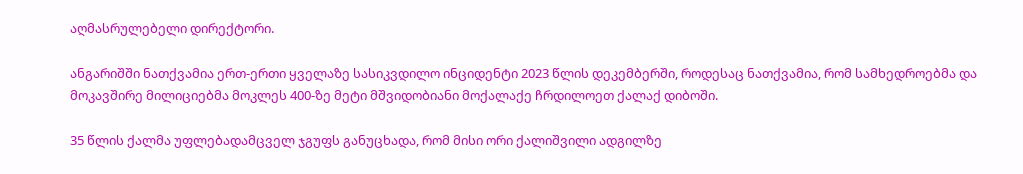აღმასრულებელი დირექტორი.

ანგარიშში ნათქვამია ერთ-ერთი ყველაზე სასიკვდილო ინციდენტი 2023 წლის დეკემბერში, როდესაც ნათქვამია, რომ სამხედროებმა და მოკავშირე მილიციებმა მოკლეს 400-ზე მეტი მშვიდობიანი მოქალაქე ჩრდილოეთ ქალაქ დიბოში.

35 წლის ქალმა უფლებადამცველ ჯგუფს განუცხადა, რომ მისი ორი ქალიშვილი ადგილზე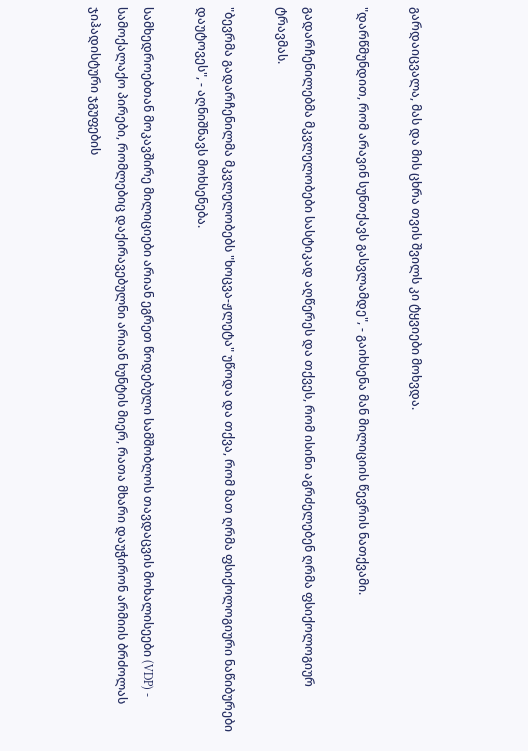გარდაიცვალა, მას და მის ცხრა თვის შვილს კი ტყვიები მოხვდა.

"დარწმუნდით, რომ არავინ სუნთქავს გასვლამდე", - გაიხსენა მან მილიციის წევრის ნათქვამი.

გადარჩენილებმა მკვლელობები სასტიკად აღწერეს და თქვეს, რომ ისინი აგრძელებენ ღრმა ფსიქოლოგიურ ტრავმას.

"ბევრმა გადარჩენილმა მკვლელობებს "ხოცვა-ჟლეტა" უწოდა და თქვა, რომ მათ ღრმა ფსიქოლოგიური ნაწიბურები დაუტოვეს", - აღნიშნავს მოხსენება.

სამხედროებთან მოკავშირე მილიციები არიან ეგრეთ წოდებული სამშობლოს თავდაცვის მოხალისეები (VDP) - სამოქალაქო პირები, რომლებიც დაქირავებულნი არიან ხუნტის მიერ, რათა მხარი დაუჭირონ არმიის ბრძოლას ჯიჰადისტური ჯგუფების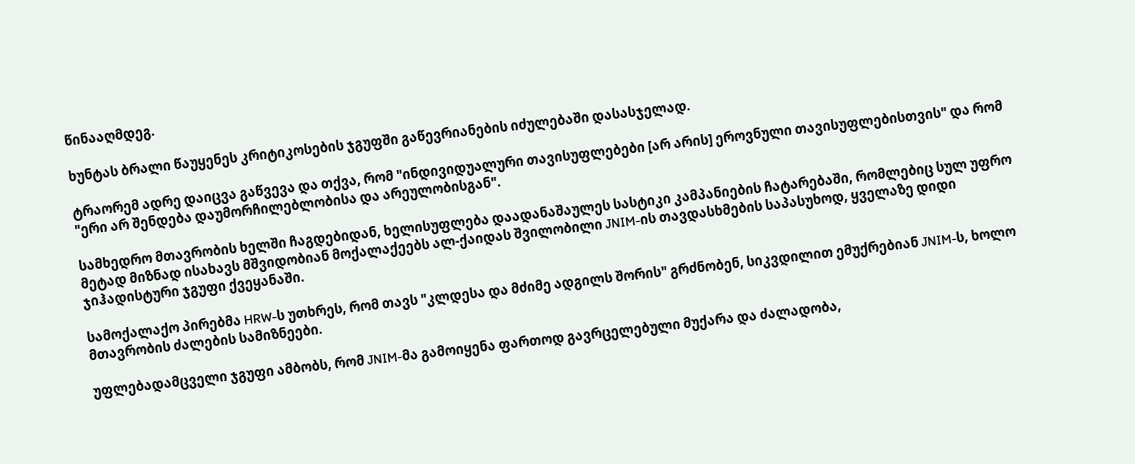წინააღმდეგ.

ხუნტას ბრალი წაუყენეს კრიტიკოსების ჯგუფში გაწევრიანების იძულებაში დასასჯელად.

ტრაორემ ადრე დაიცვა გაწვევა და თქვა, რომ "ინდივიდუალური თავისუფლებები [არ არის] ეროვნული თავისუფლებისთვის" და რომ "ერი არ შენდება დაუმორჩილებლობისა და არეულობისგან".

სამხედრო მთავრობის ხელში ჩაგდებიდან, ხელისუფლება დაადანაშაულეს სასტიკი კამპანიების ჩატარებაში, რომლებიც სულ უფრო მეტად მიზნად ისახავს მშვიდობიან მოქალაქეებს ალ-ქაიდას შვილობილი JNIM-ის თავდასხმების საპასუხოდ, ყველაზე დიდი ჯიჰადისტური ჯგუფი ქვეყანაში.

სამოქალაქო პირებმა HRW-ს უთხრეს, რომ თავს "კლდესა და მძიმე ადგილს შორის" გრძნობენ, სიკვდილით ემუქრებიან JNIM-ს, ხოლო მთავრობის ძალების სამიზნეები.

უფლებადამცველი ჯგუფი ამბობს, რომ JNIM-მა გამოიყენა ფართოდ გავრცელებული მუქარა და ძალადობა,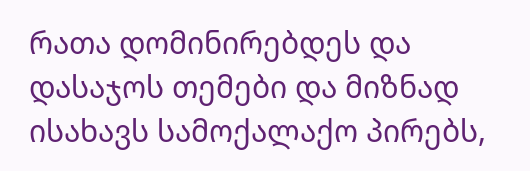რათა დომინირებდეს და დასაჯოს თემები და მიზნად ისახავს სამოქალაქო პირებს,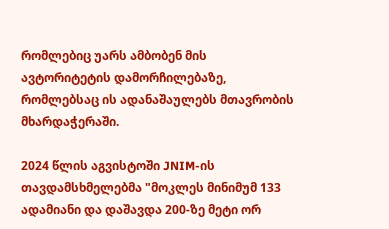რომლებიც უარს ამბობენ მის ავტორიტეტის დამორჩილებაზე, რომლებსაც ის ადანაშაულებს მთავრობის მხარდაჭერაში.

2024 წლის აგვისტოში JNIM-ის თავდამსხმელებმა "მოკლეს მინიმუმ 133 ადამიანი და დაშავდა 200-ზე მეტი ორ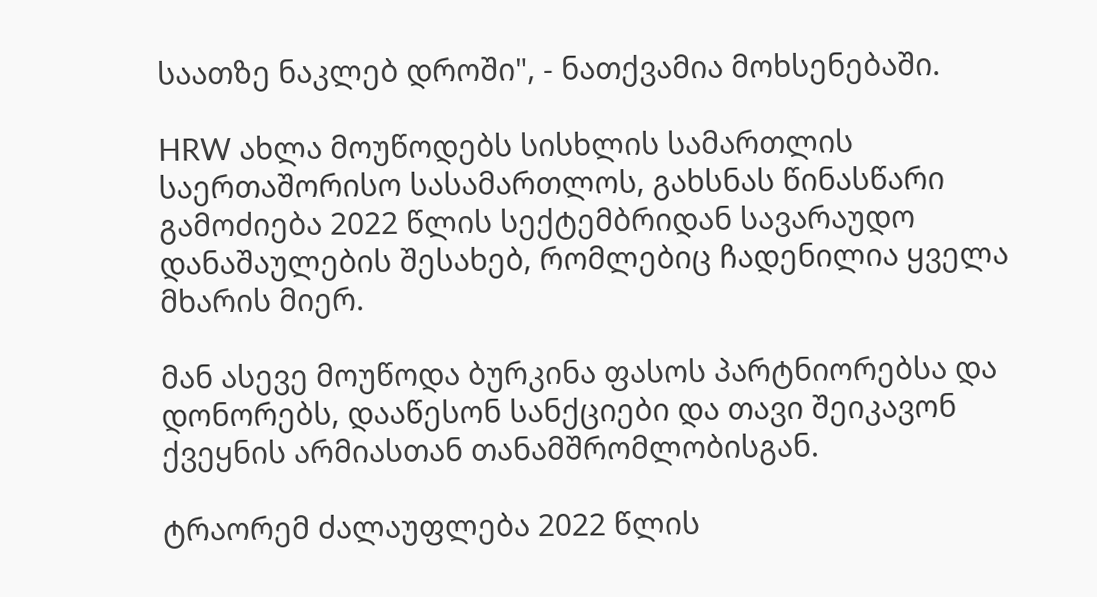საათზე ნაკლებ დროში", - ნათქვამია მოხსენებაში.

HRW ახლა მოუწოდებს სისხლის სამართლის საერთაშორისო სასამართლოს, გახსნას წინასწარი გამოძიება 2022 წლის სექტემბრიდან სავარაუდო დანაშაულების შესახებ, რომლებიც ჩადენილია ყველა მხარის მიერ.

მან ასევე მოუწოდა ბურკინა ფასოს პარტნიორებსა და დონორებს, დააწესონ სანქციები და თავი შეიკავონ ქვეყნის არმიასთან თანამშრომლობისგან.

ტრაორემ ძალაუფლება 2022 წლის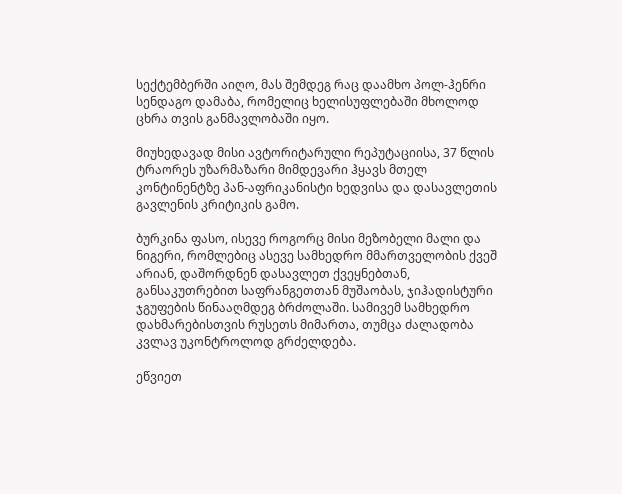სექტემბერში აიღო, მას შემდეგ რაც დაამხო პოლ-ჰენრი სენდაგო დამაბა, რომელიც ხელისუფლებაში მხოლოდ ცხრა თვის განმავლობაში იყო.

მიუხედავად მისი ავტორიტარული რეპუტაციისა, 37 წლის ტრაორეს უზარმაზარი მიმდევარი ჰყავს მთელ კონტინენტზე პან-აფრიკანისტი ხედვისა და დასავლეთის გავლენის კრიტიკის გამო.

ბურკინა ფასო, ისევე როგორც მისი მეზობელი მალი და ნიგერი, რომლებიც ასევე სამხედრო მმართველობის ქვეშ არიან, დაშორდნენ დასავლეთ ქვეყნებთან, განსაკუთრებით საფრანგეთთან მუშაობას, ჯიჰადისტური ჯგუფების წინააღმდეგ ბრძოლაში. სამივემ სამხედრო დახმარებისთვის რუსეთს მიმართა, თუმცა ძალადობა კვლავ უკონტროლოდ გრძელდება.

ეწვიეთ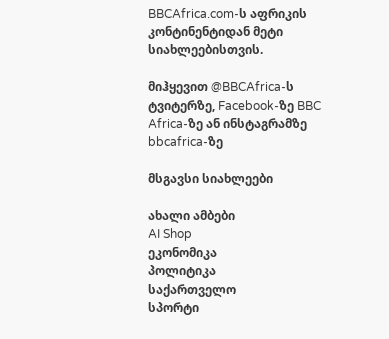BBCAfrica.com-ს აფრიკის კონტინენტიდან მეტი სიახლეებისთვის.

მიჰყევით @BBCAfrica-ს ტვიტერზე, Facebook-ზე BBC Africa-ზე ან ინსტაგრამზე bbcafrica-ზე

მსგავსი სიახლეები

ახალი ამბები
AI Shop
ეკონომიკა
პოლიტიკა
საქართველო
სპორტი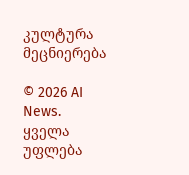კულტურა
მეცნიერება

© 2026 AI News. ყველა უფლება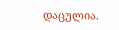დაცულია.